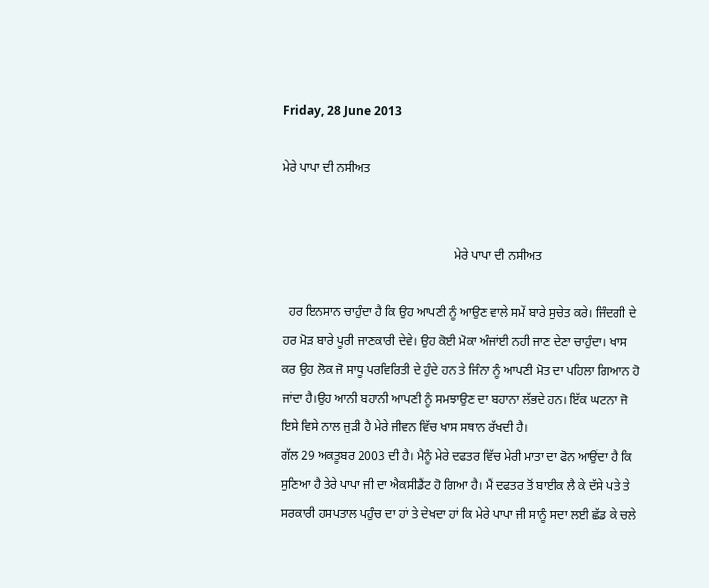Friday, 28 June 2013

ਮੇਰੇ ਪਾਪਾ ਦੀ ਨਸੀਅਤ


                                                       ਮੇਰੇ ਪਾਪਾ ਦੀ ਨਸੀਅਤ

  ਹਰ ਇਨਸਾਨ ਚਾਹੁੰਦਾ ਹੈ ਕਿ ਉਹ ਆਪਣੀ ਨੂੰ ਆਉਣ ਵਾਲੇ ਸਮੇਂ ਬਾਰੇ ਸੁਚੇਤ ਕਰੇ। ਜਿੰਦਗੀ ਦੇ ਹਰ ਮੋੜ ਬਾਰੇ ਪੂਰੀ ਜਾਣਕਾਰੀ ਦੇਵੇ। ਉਹ ਕੋਈ ਮੋਕਾ ਅੰਜਾਂਈ ਨਹੀ ਜਾਣ ਦੇਣਾ ਚਾਹੁੰਦਾ। ਖਾਸ ਕਰ ਉਹ ਲੋਕ ਜੋ ਸਾਧੂ ਪਰਵਿਰਿਤੀ ਦੇ ਹੁੰਦੇ ਹਨ ਤੇ ਜਿੰਨਾ ਨੂੰ ਆਪਣੀ ਮੋਤ ਦਾ ਪਹਿਲਾ ਗਿਆਨ ਹੋ ਜਾਂਦਾ ਹੈ।ਉਹ ਆਨੀ ਬਹਾਨੀ ਆਪਣੀ ਨੂੰ ਸਮਝਾਉਣ ਦਾ ਬਹਾਨਾ ਲੱਭਦੇ ਹਨ। ਇੱਕ ਘਟਨਾ ਜੋ ਇਸੇ ਵਿਸੇ ਨਾਲ ਜੁੜੀ ਹੈ ਮੇਰੇ ਜੀਵਨ ਵਿੱਚ ਖਾਸ ਸਥਾਨ ਰੱਖਦੀ ਹੈ।
ਗੱਲ 29 ਅਕਤੂਬਰ 2003 ਦੀ ਹੈ। ਮੈਨੂੰ ਮੇਰੇ ਦਫਤਰ ਵਿੱਚ ਮੇਰੀ ਮਾਤਾ ਦਾ ਫੋਨ ਆਉਂਦਾ ਹੈ ਕਿ ਸੁਣਿਆ ਹੈ ਤੇਰੇ ਪਾਪਾ ਜੀ ਦਾ ਐਕਸੀਡੈਂਟ ਹੋ ਗਿਆ ਹੈ। ਮੈਂ ਦਫਤਰ ਤੋਂ ਬਾਈਕ ਲੈ ਕੇ ਦੱਸੇ ਪਤੇ ਤੇ ਸਰਕਾਰੀ ਹਸਪਤਾਲ ਪਹੁੰਚ ਦਾ ਹਾਂ ਤੇ ਦੇਖਦਾ ਹਾਂ ਕਿ ਮੇਰੇ ਪਾਪਾ ਜੀ ਸਾਨੂੰ ਸਦਾ ਲਈ ਛੱਡ ਕੇ ਚਲੇ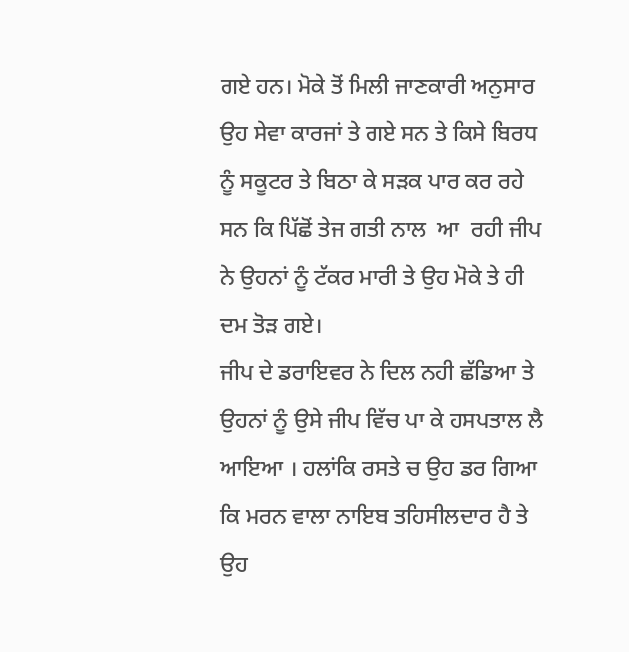ਗਏ ਹਨ। ਮੋਕੇ ਤੋਂ ਮਿਲੀ ਜਾਣਕਾਰੀ ਅਨੁਸਾਰ ਉਹ ਸੇਵਾ ਕਾਰਜਾਂ ਤੇ ਗਏ ਸਨ ਤੇ ਕਿਸੇ ਬਿਰਧ ਨੂੰ ਸਕੂਟਰ ਤੇ ਬਿਠਾ ਕੇ ਸੜਕ ਪਾਰ ਕਰ ਰਹੇ ਸਨ ਕਿ ਪਿੱਛੋਂ ਤੇਜ ਗਤੀ ਨਾਲ  ਆ  ਰਹੀ ਜੀਪ ਨੇ ਉਹਨਾਂ ਨੂੰ ਟੱਕਰ ਮਾਰੀ ਤੇ ਉਹ ਮੋਕੇ ਤੇ ਹੀ ਦਮ ਤੋੜ ਗਏ।
ਜੀਪ ਦੇ ਡਰਾਇਵਰ ਨੇ ਦਿਲ ਨਹੀ ਛੱਡਿਆ ਤੇ ਉਹਨਾਂ ਨੂੰ ਉਸੇ ਜੀਪ ਵਿੱਚ ਪਾ ਕੇ ਹਸਪਤਾਲ ਲੈ ਆਇਆ । ਹਲਾਂਕਿ ਰਸਤੇ ਚ ਉਹ ਡਰ ਗਿਆ ਕਿ ਮਰਨ ਵਾਲਾ ਨਾਇਬ ਤਹਿਸੀਲਦਾਰ ਹੈ ਤੇ ਉਹ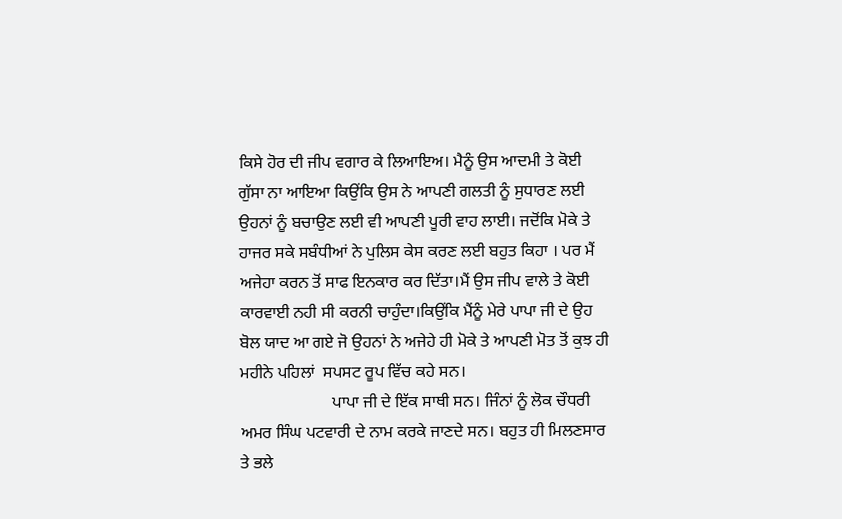ਕਿਸੇ ਹੋਰ ਦੀ ਜੀਪ ਵਗਾਰ ਕੇ ਲਿਆਇਅ। ਮੈਨੂੰ ਉਸ ਆਦਮੀ ਤੇ ਕੋਈ ਗੁੱਸਾ ਨਾ ਆਇਆ ਕਿਉਂਕਿ ਉਸ ਨੇ ਆਪਣੀ ਗਲਤੀ ਨੂੰ ਸੁਧਾਰਣ ਲਈ ਉਹਨਾਂ ਨੂੰ ਬਚਾਉਣ ਲਈ ਵੀ ਆਪਣੀ ਪੂਰੀ ਵਾਹ ਲਾਈ। ਜਦੋਂਕਿ ਮੋਕੇ ਤੇ ਹਾਜਰ ਸਕੇ ਸਬੰਧੀਆਂ ਨੇ ਪੁਲਿਸ ਕੇਸ ਕਰਣ ਲਈ ਬਹੁਤ ਕਿਹਾ । ਪਰ ਮੈਂ ਅਜੇਹਾ ਕਰਨ ਤੋਂ ਸਾਫ ਇਨਕਾਰ ਕਰ ਦਿੱਤਾ।ਮੈਂ ਉਸ ਜੀਪ ਵਾਲੇ ਤੇ ਕੋਈ ਕਾਰਵਾਈ ਨਹੀ ਸੀ ਕਰਨੀ ਚਾਹੁੰਦਾ।ਕਿਉਂਕਿ ਮੈਂਨੂੰ ਮੇਰੇ ਪਾਪਾ ਜੀ ਦੇ ਉਹ ਬੋਲ ਯਾਦ ਆ ਗਏ ਜੋ ਉਹਨਾਂ ਨੇ ਅਜੇਹੇ ਹੀ ਮੋਕੇ ਤੇ ਆਪਣੀ ਮੋਤ ਤੋਂ ਕੁਝ ਹੀ ਮਹੀਨੇ ਪਹਿਲਾਂ  ਸਪਸਟ ਰੂਪ ਵਿੱਚ ਕਹੇ ਸਨ।
                      ਪਾਪਾ ਜੀ ਦੇ ਇੱਕ ਸਾਥੀ ਸਨ। ਜਿੰਨਾਂ ਨੂੰ ਲੋਕ ਚੌਧਰੀ ਅਮਰ ਸਿੰਘ ਪਟਵਾਰੀ ਦੇ ਨਾਮ ਕਰਕੇ ਜਾਣਦੇ ਸਨ। ਬਹੁਤ ਹੀ ਮਿਲਣਸਾਰ ਤੇ ਭਲੇ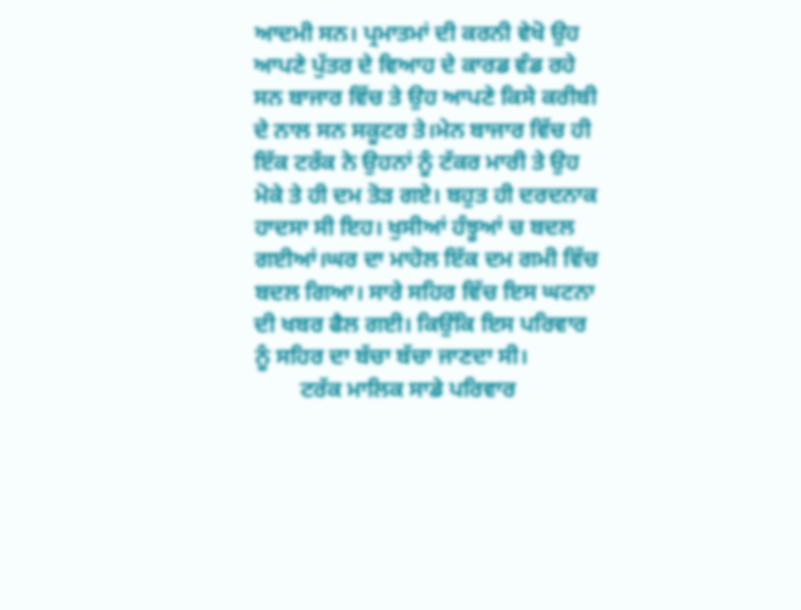ਆਦਮੀ ਸਨ। ਪ੍ਰਮਾਤਮਾਂ ਦੀ ਕਰਨੀ ਵੇਖੋ ਉਹ ਆਪਣੇ ਪੁੱਤਰ ਦੇ ਵਿਆਹ ਦੇ ਕਾਰਡ ਵੰਡ ਰਹੇ ਸਨ ਬਾਜਾਰ ਵਿੱਚ ਤੇ ਉਹ ਆਪਣੇ ਕਿਸੇ ਕਰੀਬੀ ਦੇ ਨਾਲ ਸਨ ਸਕੂਟਰ ਤੇ।ਮੇਨ ਬਾਜਾਰ ਵਿੱਚ ਹੀ ਇੱਕ ਟਰੱਕ ਨੇ ਉਹਨਾਂ ਨੂੰ ਟੱਕਰ ਮਾਰੀ ਤੇ ਉਹ ਮੋਕੇ ਤੇ ਹੀ ਦਮ ਤੋੜ ਗਏ। ਬਹੁਤ ਹੀ ਦਰਦਨਾਕ ਹਾਦਸਾ ਸੀ ਇਹ। ਖੁਸੀਆਂ ਹੰਝੂਆਂ ਚ ਬਦਲ ਗਈਆਂ।ਘਰ ਦਾ ਮਾਹੋਲ ਇੱਕ ਦਮ ਗਮੀ ਵਿੱਚ ਬਦਲ ਗਿਆ। ਸਾਰੇ ਸਹਿਰ ਵਿੱਚ ਇਸ ਘਟਨਾ ਦੀ ਖਬਰ ਫੈਲ ਗਈ। ਕਿਉਂਕਿ ਇਸ ਪਰਿਵਾਰ ਨੂੰ ਸਹਿਰ ਦਾ ਬੱਚਾ ਬੱਚਾ ਜਾਣਦਾ ਸੀ।
        ਟਰੱਕ ਮਾਲਿਕ ਸਾਡੇ ਪਰਿਵਾਰ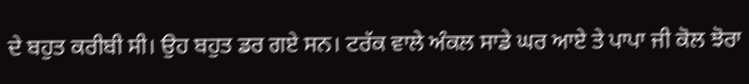ਦੇ ਬਹੁਤ ਕਰੀਬੀ ਸੀ। ਉਹ ਬਹੁਤ ਡਰ ਗਏ ਸਨ। ਟਰੱਕ ਵਾਲੇ ਅੰਕਲ ਸਾਡੇ ਘਰ ਆਏ ਤੇ ਪਾਪਾ ਜੀ ਕੋਲ ਝੋਰਾ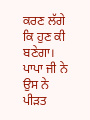ਕਰਣ ਲੱਗੇ ਕਿ ਹੁਣ ਕੀ ਬਣੇਗਾ। ਪਾਪਾ ਜੀ ਨੇ ਉਸ ਨੇ ਪੀੜਤ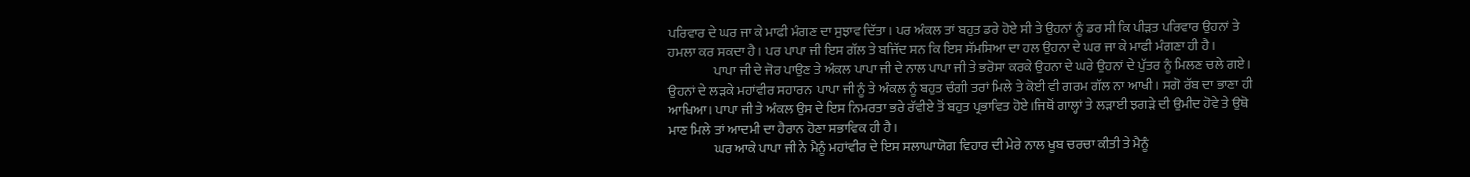ਪਰਿਵਾਰ ਦੇ ਘਰ ਜਾ ਕੇ ਮਾਫੀ ਮੰਗਣ ਦਾ ਸੁਝਾਵ ਦਿੱਤਾ। ਪਰ ਅੰਕਲ ਤਾਂ ਬਹੁਤ ਡਰੇ ਹੋਏ ਸੀ ਤੇ ਉਹਨਾਂ ਨੂੰ ਡਰ ਸੀ ਕਿ ਪੀੜਤ ਪਰਿਵਾਰ ਉਹਨਾਂ ਤੇ ਹਮਲਾ ਕਰ ਸਕਦਾ ਹੈ। ਪਰ ਪਾਪਾ ਜੀ ਇਸ ਗੱਲ ਤੇ ਬਜਿੱਦ ਸਨ ਕਿ ਇਸ ਸੱਮਸਿਆ ਦਾ ਹਲ ਉਹਨਾ ਦੇ ਘਰ ਜਾ ਕੇ ਮਾਫੀ ਮੰਗਣਾ ਹੀ ਹੈ।
                 ਪਾਪਾ ਜੀ ਦੇ ਜੋਰ ਪਾਉਣ ਤੇ ਅੰਕਲ ਪਾਪਾ ਜੀ ਦੇ ਨਾਲ ਪਾਪਾ ਜੀ ਤੇ ਭਰੋਸਾ ਕਰਕੇ ਉਹਨਾ ਦੇ ਘਰੇ ਉਹਨਾਂ ਦੇ ਪੁੱਤਰ ਨੂੰ ਮਿਲਣ ਚਲੇ ਗਏ। ਉਹਨਾਂ ਦੇ ਲੜਕੇ ਮਹਾਂਵੀਰ ਸਹਾਰਨ  ਪਾਪਾ ਜੀ ਨੂੰ ਤੇ ਅੰਕਲ ਨੂੰ ਬਹੁਤ ਚੰਗੀ ਤਰਾਂ ਮਿਲੇ ਤੇ ਕੋਈ ਵੀ ਗਰਮ ਗੱਲ ਨਾ ਆਖੀ। ਸਗੋ ਰੱਬ ਦਾ ਭਾਣਾ ਹੀ ਆਖਿਆ। ਪਾਪਾ ਜੀ ਤੇ ਅੰਕਲ ਉਸ ਦੇ ਇਸ ਨਿਮਰਤਾ ਭਰੇ ਰੱਵੀਏ ਤੋਂ ਬਹੁਤ ਪ੍ਰਭਾਵਿਤ ਹੋਏ।ਜਿਥੋਂ ਗਾਲ੍ਹਾਂ ਤੇ ਲੜਾਈ ਝਗੜੇ ਦੀ ਉਮੀਦ ਹੋਵੇ ਤੇ ਉਥੋ ਮਾਣ ਮਿਲੇ ਤਾਂ ਆਦਮੀ ਦਾ ਹੈਰਾਨ ਹੋਣਾ ਸਭਾਵਿਕ ਹੀ ਹੈ।
                 ਘਰ ਆਕੇ ਪਾਪਾ ਜੀ ਨੇ ਮੈਨੂੰ ਮਹਾਂਵੀਰ ਦੇ ਇਸ ਸਲਾਘਾਯੋਗ ਵਿਹਾਰ ਦੀ ਮੇਰੇ ਨਾਲ ਖੂਬ ਚਰਚਾ ਕੀਤੀ ਤੇ ਮੈਨੂੰ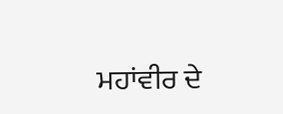ਮਹਾਂਵੀਰ ਦੇ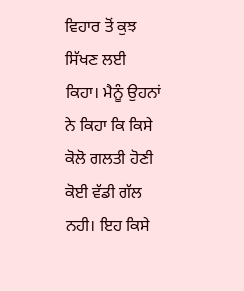ਵਿਹਾਰ ਤੋਂ ਕੁਝ ਸਿੱਖਣ ਲਈ ਕਿਹਾ। ਮੈਨੂੰ ਉਹਨਾਂ ਨੇ ਕਿਹਾ ਕਿ ਕਿਸੇ ਕੋਲੋ ਗਲਤੀ ਹੋਣੀ ਕੋਈ ਵੱਡੀ ਗੱਲ ਨਹੀ। ਇਹ ਕਿਸੇ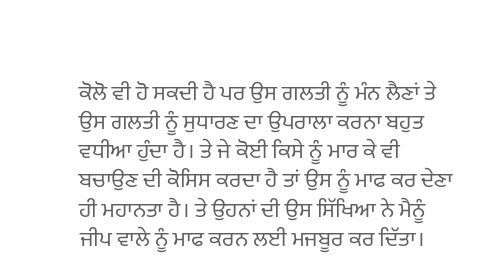ਕੋਲੋ ਵੀ ਹੋ ਸਕਦੀ ਹੈ ਪਰ ਉਸ ਗਲਤੀ ਨੂੰ ਮੰਨ ਲੈਣਾਂ ਤੇ ਉਸ ਗਲਤੀ ਨੂੰ ਸੁਧਾਰਣ ਦਾ ਉਪਰਾਲਾ ਕਰਨਾ ਬਹੁਤ ਵਧੀਆ ਹੁੰਦਾ ਹੈ। ਤੇ ਜੇ ਕੋਈ ਕਿਸੇ ਨੂੰ ਮਾਰ ਕੇ ਵੀ ਬਚਾਉਣ ਦੀ ਕੋਸਿਸ ਕਰਦਾ ਹੈ ਤਾਂ ਉਸ ਨੂੰ ਮਾਫ ਕਰ ਦੇਣਾ ਹੀ ਮਹਾਨਤਾ ਹੈ। ਤੇ ਉਹਨਾਂ ਦੀ ਉਸ ਸਿੱਖਿਆ ਨੇ ਮੈਨੂੰ ਜੀਪ ਵਾਲੇ ਨੂੰ ਮਾਫ ਕਰਨ ਲਈ ਮਜਬੂਰ ਕਰ ਦਿੱਤਾ।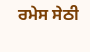ਰਮੇਸ ਸੇਠੀ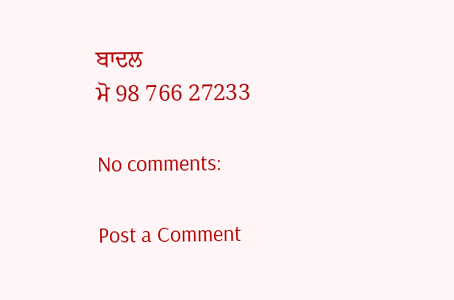ਬਾਦਲ
ਮੋ 98 766 27233

No comments:

Post a Comment